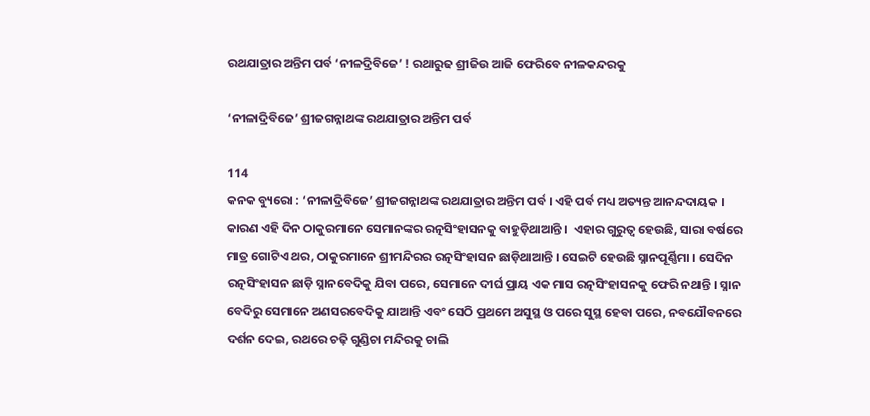ରଥଯାତ୍ରାର ଅନ୍ତିମ ପର୍ବ ‘ନୀଳଦ୍ରିବିଜେ’ ! ରଥାରୁଢ ଶ୍ରୀଜିଉ ଆଜି ଫେରିବେ ନୀଳକନ୍ଦରକୁ

‘ନୀଳାଦ୍ରିବିଜେ’ ଶ୍ରୀଜଗନ୍ନାଥଙ୍କ ରଥଯାତ୍ରାର ଅନ୍ତିମ ପର୍ବ

114
କନକ ବ୍ୟୁରୋ : ‘ନୀଳାଦ୍ରିବିଜେ’ ଶ୍ରୀଜଗନ୍ନାଥଙ୍କ ରଥଯାତ୍ରାର ଅନ୍ତିମ ପର୍ବ । ଏହି ପର୍ବ ମଧ୍ୟ ଅତ୍ୟନ୍ତ ଆନନ୍ଦଦାୟକ । କାରଣ ଏହି ଦିନ ଠାକୁରମାନେ ସେମାନଙ୍କର ରତ୍ନସିଂହାସନକୁ ବାହୁଡ଼ିଥାଆନ୍ତି ।  ଏହାର ଗୁରୁତ୍ୱ ହେଉଛି, ସାରା ବର୍ଷରେ ମାତ୍ର ଗୋଟିଏ ଥର, ଠାକୁରମାନେ ଶ୍ରୀମନ୍ଦିରର ରତ୍ନସିଂହାସନ ଛାଡ଼ିଥାଆନ୍ତି । ସେଇଟି ହେଉଛି ସ୍ନାନପୂର୍ଣ୍ଣିମା । ସେଦିନ ରତ୍ନସିଂହାସନ ଛାଡ଼ି ସ୍ନାନବେଦିକୁ ଯିବା ପରେ, ସେମାନେ ଦୀର୍ଘ ପ୍ରାୟ ଏକ ମାସ ରତ୍ନସିଂହାସନକୁ ଫେରି ନଥାନ୍ତି । ସ୍ନାନ ବେଦିରୁ ସେମାନେ ଅଣସରବେଦିକୁ ଯାଆନ୍ତି ଏବଂ ସେଠି ପ୍ରଥମେ ଅସୁସ୍ଥ ଓ ପରେ ସୁସ୍ଥ ହେବା ପରେ, ନବଯୌବନରେ ଦର୍ଶନ ଦେଇ, ରଥରେ ଚଢ଼ି ଗୁଣ୍ଡିଚା ମନ୍ଦିରକୁ ଚାଲି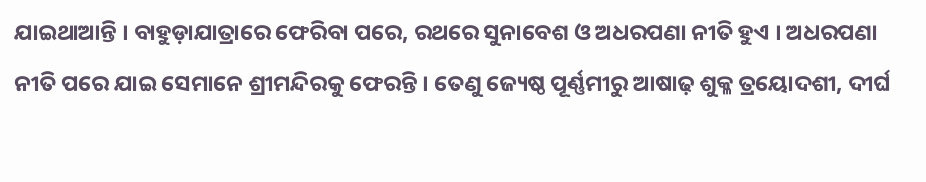ଯାଇଥାଆନ୍ତି । ବାହୁଡ଼ାଯାତ୍ରାରେ ଫେରିବା ପରେ, ରଥରେ ସୁନାବେଶ ଓ ଅଧରପଣା ନୀତି ହୁଏ । ଅଧରପଣା ନୀତି ପରେ ଯାଇ ସେମାନେ ଶ୍ରୀମନ୍ଦିରକୁ ଫେରନ୍ତି । ତେଣୁ ଜ୍ୟେଷ୍ଠ ପୂର୍ଣ୍ଣମୀରୁ ଆଷାଢ଼ ଶୁକ୍ଳ ତ୍ରୟୋଦଶୀ, ଦୀର୍ଘ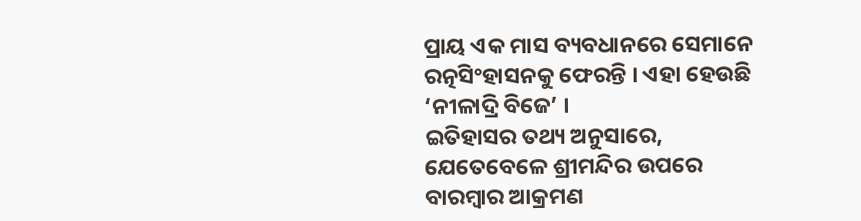ପ୍ରାୟ ଏକ ମାସ ବ୍ୟବଧାନରେ ସେମାନେ ରତ୍ନସିଂହାସନକୁ ଫେରନ୍ତି । ଏହା ହେଉଛି ‘ନୀଳାଦ୍ରି ବିଜେ’ ।
ଇତିହାସର ତଥ୍ୟ ଅନୁସାରେ, ଯେତେବେଳେ ଶ୍ରୀମନ୍ଦିର ଉପରେ ବାରମ୍ବାର ଆକ୍ରମଣ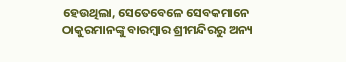ହେଉଥିଲା, ସେତେବେଳେ ସେବକମାନେ ଠାକୁରମାନଙ୍କୁ ବାରମ୍ବାର ଶ୍ରୀମନ୍ଦିରରୁ ଅନ୍ୟ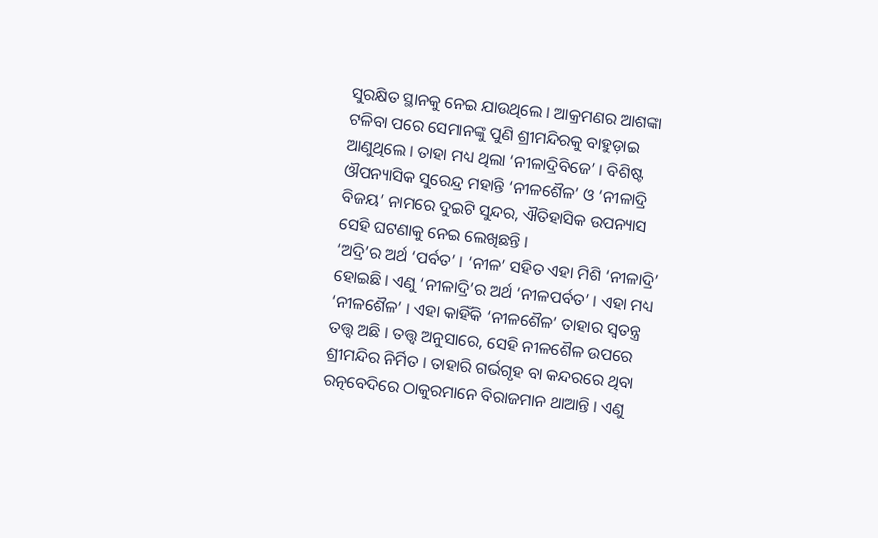ସୁରକ୍ଷିତ ସ୍ଥାନକୁ ନେଇ ଯାଉଥିଲେ । ଆକ୍ରମଣର ଆଶଙ୍କା ଟଳିବା ପରେ ସେମାନଙ୍କୁ ପୁଣି ଶ୍ରୀମନ୍ଦିରକୁ ବାହୁଡ଼ାଇ ଆଣୁଥିଲେ । ତାହା ମଧ୍ୟ ଥିଲା ‘ନୀଳାଦ୍ରିବିଜେ’ । ବିଶିଷ୍ଟ ଔପନ୍ୟାସିକ ସୁରେନ୍ଦ୍ର ମହାନ୍ତି ‘ନୀଳଶୈଳ’ ଓ ‘ନୀଳାଦ୍ରି ବିଜୟ’ ନାମରେ ଦୁଇଟି ସୁନ୍ଦର, ଐତିହାସିକ ଉପନ୍ୟାସ ସେହି ଘଟଣାକୁ ନେଇ ଲେଖିଛନ୍ତି ।
‘ଅଦ୍ରି’ର ଅର୍ଥ ‘ପର୍ବତ’ । ‘ନୀଳ’ ସହିତ ଏହା ମିଶି ‘ନୀଳାଦ୍ରି’ ହୋଇଛି । ଏଣୁ ‘ନୀଳାଦ୍ରି’ର ଅର୍ଥ ‘ନୀଳପର୍ବତ’ । ଏହା ମଧ୍ୟ ‘ନୀଳଶୈଳ’ । ଏହା କାହିଁକି ‘ନୀଳଶୈଳ’ ତାହାର ସ୍ୱତନ୍ତ୍ର ତତ୍ତ୍ୱ ଅଛି । ତତ୍ତ୍ୱ ଅନୁସାରେ, ସେହି ନୀଳଶୈଳ ଉପରେ ଶ୍ରୀମନ୍ଦିର ନିର୍ମିତ । ତାହାରି ଗର୍ଭଗୃହ ବା କନ୍ଦରରେ ଥିବା ରତ୍ନବେଦିରେ ଠାକୁରମାନେ ବିରାଜମାନ ଥାଆନ୍ତି । ଏଣୁ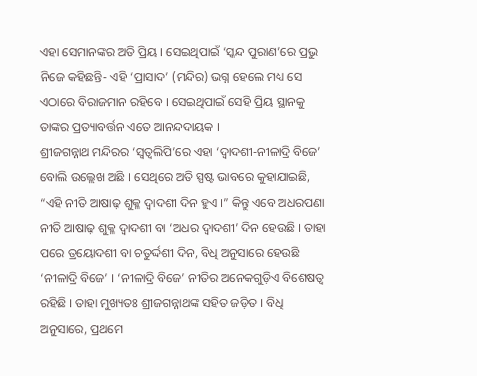ଏହା ସେମାନଙ୍କର ଅତି ପ୍ରିୟ । ସେଇଥିପାଇଁ ‘ସ୍କନ୍ଦ ପୁରାଣ’ରେ ପ୍ରଭୁ ନିଜେ କହିଛନ୍ତି- ଏହି ‘ପ୍ରାସାଦ’ (ମନ୍ଦିର) ଭଗ୍ନ ହେଲେ ମଧ୍ୟ ସେ ଏଠାରେ ବିରାଜମାନ ରହିବେ । ସେଇଥିପାଇଁ ସେହି ପ୍ରିୟ ସ୍ଥାନକୁ ତାଙ୍କର ପ୍ରତ୍ୟାବର୍ତ୍ତନ ଏତେ ଆନନ୍ଦଦାୟକ ।
ଶ୍ରୀଜଗନ୍ନାଥ ମନ୍ଦିରର ‘ସ୍ୱତ୍ୱଲିପି’ରେ ଏହା ‘ଦ୍ୱାଦଶୀ-ନୀଳାଦ୍ରି ବିଜେ’ ବୋଲି ଉଲ୍ଲେଖ ଅଛି । ସେଥିରେ ଅତି ସ୍ପଷ୍ଟ ଭାବରେ କୁହାଯାଇଛି, “ଏହି ନୀତି ଆଷାଢ଼ ଶୁକ୍ଳ ଦ୍ୱାଦଶୀ ଦିନ ହୁଏ ।” କିନ୍ତୁ ଏବେ ଅଧରପଣା ନୀତି ଆଷାଢ଼ ଶୁକ୍ଳ ଦ୍ୱାଦଶୀ ବା ‘ଅଧର ଦ୍ୱାଦଶୀ’ ଦିନ ହେଉଛି । ତାହା ପରେ ତ୍ରୟୋଦଶୀ ବା ଚତୁର୍ଦ୍ଦଶୀ ଦିନ, ବିଧି ଅନୁସାରେ ହେଉଛି ‘ନୀଳାଦ୍ରି ବିଜେ’ । ‘ନୀଳାଦ୍ରି ବିଜେ’ ନୀତିର ଅନେକଗୁଡ଼ିଏ ବିଶେଷତ୍ୱ ରହିଛି । ତାହା ମୁଖ୍ୟତଃ ଶ୍ରୀଜଗନ୍ନାଥଙ୍କ ସହିତ ଜଡ଼ିତ । ବିଧି ଅନୁସାରେ, ପ୍ରଥମେ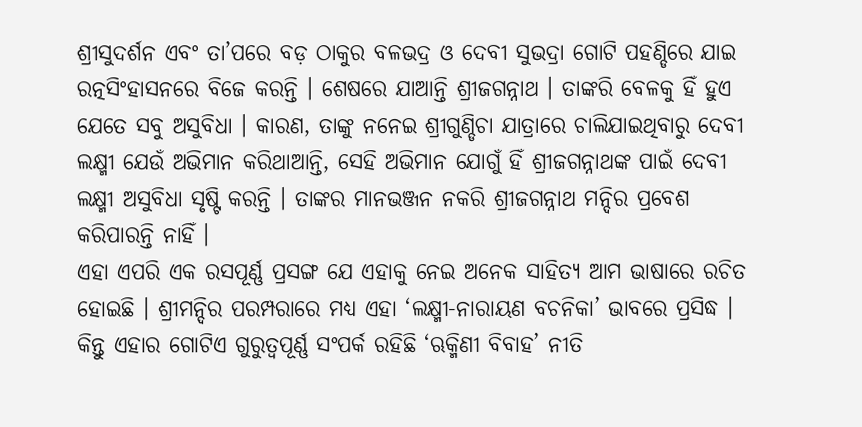ଶ୍ରୀସୁଦର୍ଶନ ଏବଂ ତା’ପରେ ବଡ଼ ଠାକୁର ବଳଭଦ୍ର ଓ ଦେବୀ ସୁଭଦ୍ରା ଗୋଟି ପହଣ୍ଡିରେ ଯାଇ ରତ୍ନସିଂହାସନରେ ବିଜେ କରନ୍ତି । ଶେଷରେ ଯାଆନ୍ତି ଶ୍ରୀଜଗନ୍ନାଥ । ତାଙ୍କରି ବେଳକୁ ହିଁ ହୁଏ ଯେତେ ସବୁ ଅସୁବିଧା । କାରଣ, ତାଙ୍କୁ ନନେଇ ଶ୍ରୀଗୁଣ୍ଡିଚା ଯାତ୍ରାରେ ଚାଲିଯାଇଥିବାରୁ ଦେବୀ ଲକ୍ଷ୍ମୀ ଯେଉଁ ଅଭିମାନ କରିଥାଆନ୍ତି, ସେହି ଅଭିମାନ ଯୋଗୁଁ ହିଁ ଶ୍ରୀଜଗନ୍ନାଥଙ୍କ ପାଇଁ ଦେବୀ ଲକ୍ଷ୍ମୀ ଅସୁବିଧା ସୃଷ୍ଟି କରନ୍ତି । ତାଙ୍କର ମାନଭଞ୍ଜନ ନକରି ଶ୍ରୀଜଗନ୍ନାଥ ମନ୍ଦିର ପ୍ରବେଶ କରିପାରନ୍ତି ନାହିଁ ।
ଏହା ଏପରି ଏକ ରସପୂର୍ଣ୍ଣ ପ୍ରସଙ୍ଗ ଯେ ଏହାକୁ ନେଇ ଅନେକ ସାହିତ୍ୟ ଆମ ଭାଷାରେ ରଚିତ ହୋଇଛି । ଶ୍ରୀମନ୍ଦିର ପରମ୍ପରାରେ ମଧ୍ୟ ଏହା ‘ଲକ୍ଷ୍ମୀ-ନାରାୟଣ ବଚନିକା’ ଭାବରେ ପ୍ରସିଦ୍ଧ । କିନ୍ତୁ ଏହାର ଗୋଟିଏ ଗୁରୁତ୍ୱପୂର୍ଣ୍ଣ ସଂପର୍କ ରହିଛି ‘ଋକ୍ମିଣୀ ବିବାହ’ ନୀତି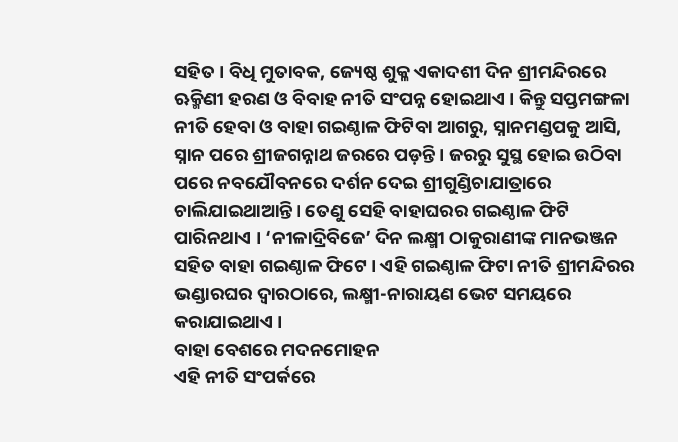ସହିତ । ବିଧି ମୁତାବକ, ଜ୍ୟେଷ୍ଠ ଶୁକ୍ଳ ଏକାଦଶୀ ଦିନ ଶ୍ରୀମନ୍ଦିରରେ ଋକ୍ମିଣୀ ହରଣ ଓ ବିବାହ ନୀତି ସଂପନ୍ନ ହୋଇଥାଏ । କିନ୍ତୁ ସପ୍ତମଙ୍ଗଳା ନୀତି ହେବା ଓ ବାହା ଗଇଣ୍ଠାଳ ଫିଟିବା ଆଗରୁ, ସ୍ନାନମଣ୍ଡପକୁ ଆସି, ସ୍ନାନ ପରେ ଶ୍ରୀଜଗନ୍ନାଥ ଜରରେ ପଡ଼ନ୍ତି । ଜରରୁ ସୁସ୍ଥ ହୋଇ ଉଠିବା ପରେ ନବଯୌବନରେ ଦର୍ଶନ ଦେଇ ଶ୍ରୀଗୁଣ୍ଡିଚାଯାତ୍ରାରେ ଚାଲିଯାଇଥାଆନ୍ତି । ତେଣୁ ସେହି ବାହାଘରର ଗଇଣ୍ଠାଳ ଫିଟି ପାରିନଥାଏ । ‘ନୀଳାଦ୍ରିବିଜେ’ ଦିନ ଲକ୍ଷ୍ମୀ ଠାକୁରାଣୀଙ୍କ ମାନଭଞ୍ଜନ ସହିତ ବାହା ଗଇଣ୍ଠାଳ ଫିଟେ । ଏହି ଗଇଣ୍ଠାଳ ଫିଟା ନୀତି ଶ୍ରୀମନ୍ଦିରର ଭଣ୍ଡାରଘର ଦ୍ୱାରଠାରେ, ଲକ୍ଷ୍ମୀ-ନାରାୟଣ ଭେଟ ସମୟରେ କରାଯାଇଥାଏ ।
ବାହା ବେଶରେ ମଦନମୋହନ
ଏହି ନୀତି ସଂପର୍କରେ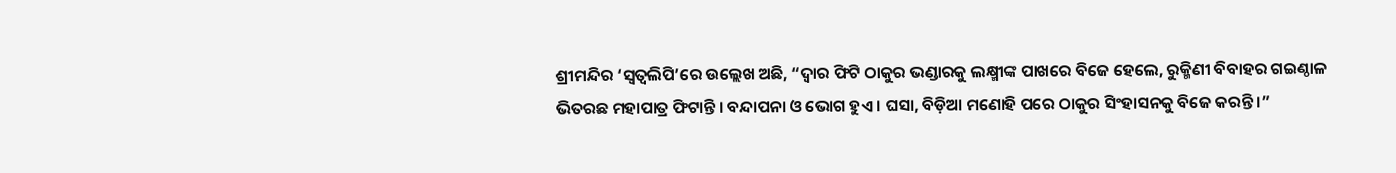ଶ୍ରୀମନ୍ଦିର ‘ସ୍ୱତ୍ୱଲିପି’ରେ ଉଲ୍ଲେଖ ଅଛି, “ଦ୍ୱାର ଫିଟି ଠାକୁର ଭଣ୍ଡାରକୁ ଲକ୍ଷ୍ମୀଙ୍କ ପାଖରେ ବିଜେ ହେଲେ, ରୁକ୍ମିଣୀ ବିବାହର ଗଇଣ୍ଠାଳ ଭିତରଛ ମହାପାତ୍ର ଫିଟାନ୍ତି । ବନ୍ଦାପନା ଓ ଭୋଗ ହୁଏ । ଘସା, ବିଡ଼ିଆ ମଣୋହି ପରେ ଠାକୁର ସିଂହାସନକୁ ବିଜେ କରନ୍ତି ।”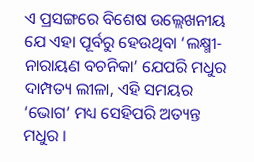ଏ ପ୍ରସଙ୍ଗରେ ବିଶେଷ ଉଲ୍ଲେଖନୀୟ ଯେ ଏହା ପୂର୍ବରୁ ହେଉଥିବା ‘ଲକ୍ଷ୍ମୀ-ନାରାୟଣ ବଚନିକା’ ଯେପରି ମଧୁର ଦାମ୍ପତ୍ୟ ଲୀଳା, ଏହି ସମୟର ‘ଭୋଗ’ ମଧ୍ୟ ସେହିପରି ଅତ୍ୟନ୍ତ ମଧୁର ।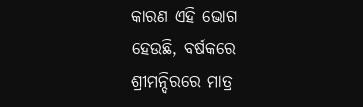କାରଣ ଏହି ଭୋଗ ହେଉଛି, ବର୍ଷକରେ ଶ୍ରୀମନ୍ଦିରରେ ମାତ୍ର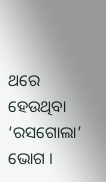ଥରେ ହେଉଥିବା ‘ରସଗୋଲା’ ଭୋଗ ।